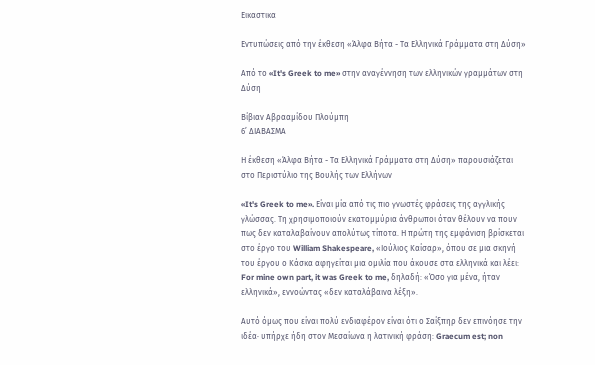Εικαστικα

Εντυπώσεις από την έκθεση «Άλφα Βήτα - Τα Ελληνικά Γράμματα στη Δύση»

Από το «It's Greek to me» στην αναγέννηση των ελληνικών γραμμάτων στη Δύση

Βίβιαν Αβρααμίδου Πλούμπη
6’ ΔΙΑΒΑΣΜΑ

Η έκθεση «Άλφα Βήτα - Τα Ελληνικά Γράμματα στη Δύση» παρουσιάζεται στο Περιστύλιο της Βουλής των Ελλήνων

«It's Greek to me». Είναι μία από τις πιο γνωστές φράσεις της αγγλικής γλώσσας. Τη χρησιμοποιούν εκατομμύρια άνθρωποι όταν θέλουν να πουν πως δεν καταλαβαίνουν απολύτως τίποτα. Η πρώτη της εμφάνιση βρίσκεται στο έργο του William Shakespeare, «Ιούλιος Καίσαρ», όπου σε μια σκηνή του έργου ο Κάσκα αφηγείται μια ομιλία που άκουσε στα ελληνικά και λέει: For mine own part, it was Greek to me, δηλαδή: «Όσο για μένα, ήταν ελληνικά», εννοώντας «δεν καταλάβαινα λέξη».

Αυτό όμως που είναι πολύ ενδιαφέρον είναι ότι ο Σαίξπηρ δεν επινόησε την ιδέα· υπήρχε ήδη στον Μεσαίωνα η λατινική φράση: Graecum est; non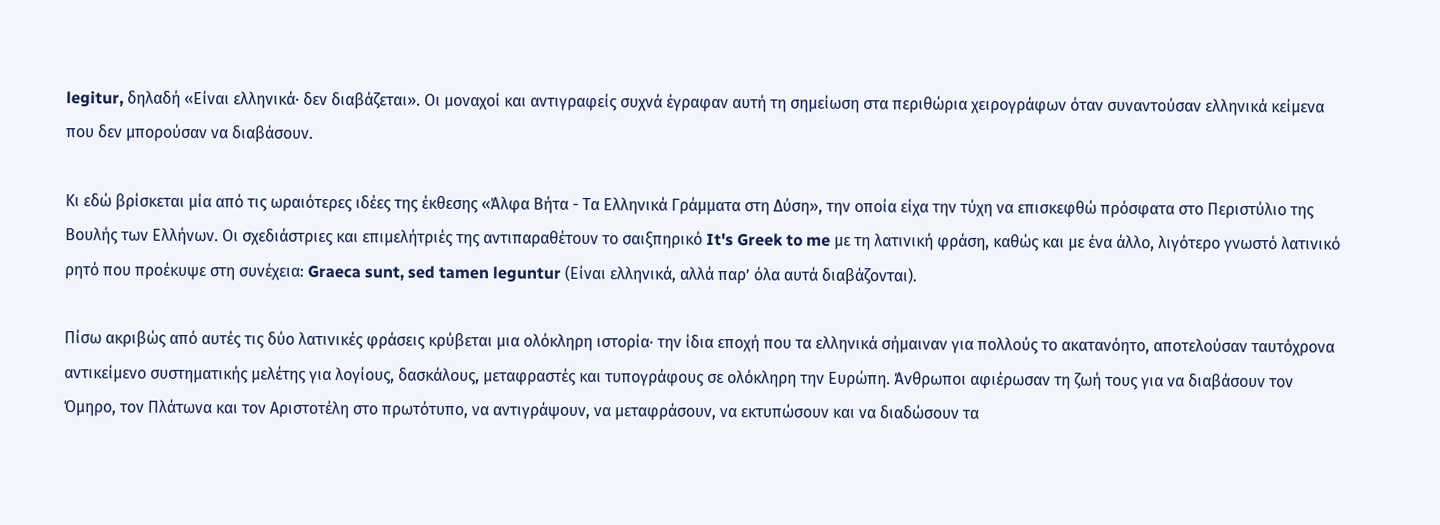legitur, δηλαδή «Είναι ελληνικά· δεν διαβάζεται». Οι μοναχοί και αντιγραφείς συχνά έγραφαν αυτή τη σημείωση στα περιθώρια χειρογράφων όταν συναντούσαν ελληνικά κείμενα που δεν μπορούσαν να διαβάσουν.

Κι εδώ βρίσκεται μία από τις ωραιότερες ιδέες της έκθεσης «Άλφα Βήτα - Τα Ελληνικά Γράμματα στη Δύση», την οποία είχα την τύχη να επισκεφθώ πρόσφατα στο Περιστύλιο της Βουλής των Ελλήνων. Οι σχεδιάστριες και επιμελήτριές της αντιπαραθέτουν το σαιξπηρικό It's Greek to me με τη λατινική φράση, καθώς και με ένα άλλο, λιγότερο γνωστό λατινικό ρητό που προέκυψε στη συνέχεια: Graeca sunt, sed tamen leguntur (Είναι ελληνικά, αλλά παρ’ όλα αυτά διαβάζονται).

Πίσω ακριβώς από αυτές τις δύο λατινικές φράσεις κρύβεται μια ολόκληρη ιστορία· την ίδια εποχή που τα ελληνικά σήμαιναν για πολλούς το ακατανόητο, αποτελούσαν ταυτόχρονα αντικείμενο συστηματικής μελέτης για λογίους, δασκάλους, μεταφραστές και τυπογράφους σε ολόκληρη την Ευρώπη. Άνθρωποι αφιέρωσαν τη ζωή τους για να διαβάσουν τον Όμηρο, τον Πλάτωνα και τον Αριστοτέλη στο πρωτότυπο, να αντιγράψουν, να μεταφράσουν, να εκτυπώσουν και να διαδώσουν τα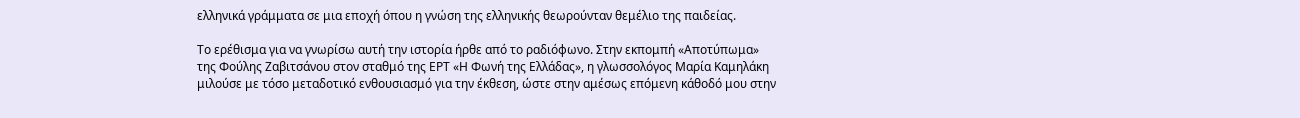ελληνικά γράμματα σε μια εποχή όπου η γνώση της ελληνικής θεωρούνταν θεμέλιο της παιδείας.

Το ερέθισμα για να γνωρίσω αυτή την ιστορία ήρθε από το ραδιόφωνο. Στην εκπομπή «Αποτύπωμα» της Φούλης Ζαβιτσάνου στον σταθμό της ΕΡΤ «Η Φωνή της Ελλάδας», η γλωσσολόγος Μαρία Καμηλάκη μιλούσε με τόσο μεταδοτικό ενθουσιασμό για την έκθεση, ώστε στην αμέσως επόμενη κάθοδό μου στην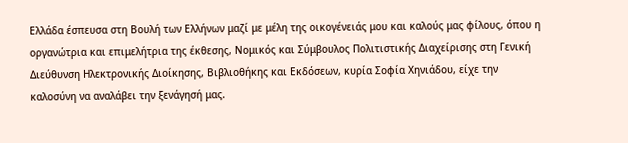Ελλάδα έσπευσα στη Βουλή των Ελλήνων μαζί με μέλη της οικογένειάς μου και καλούς μας φίλους, όπου η οργανώτρια και επιμελήτρια της έκθεσης, Νομικός και Σύμβουλος Πολιτιστικής Διαχείρισης στη Γενική Διεύθυνση Ηλεκτρονικής Διοίκησης, Βιβλιοθήκης και Εκδόσεων, κυρία Σοφία Χηνιάδου, είχε την καλοσύνη να αναλάβει την ξενάγησή μας.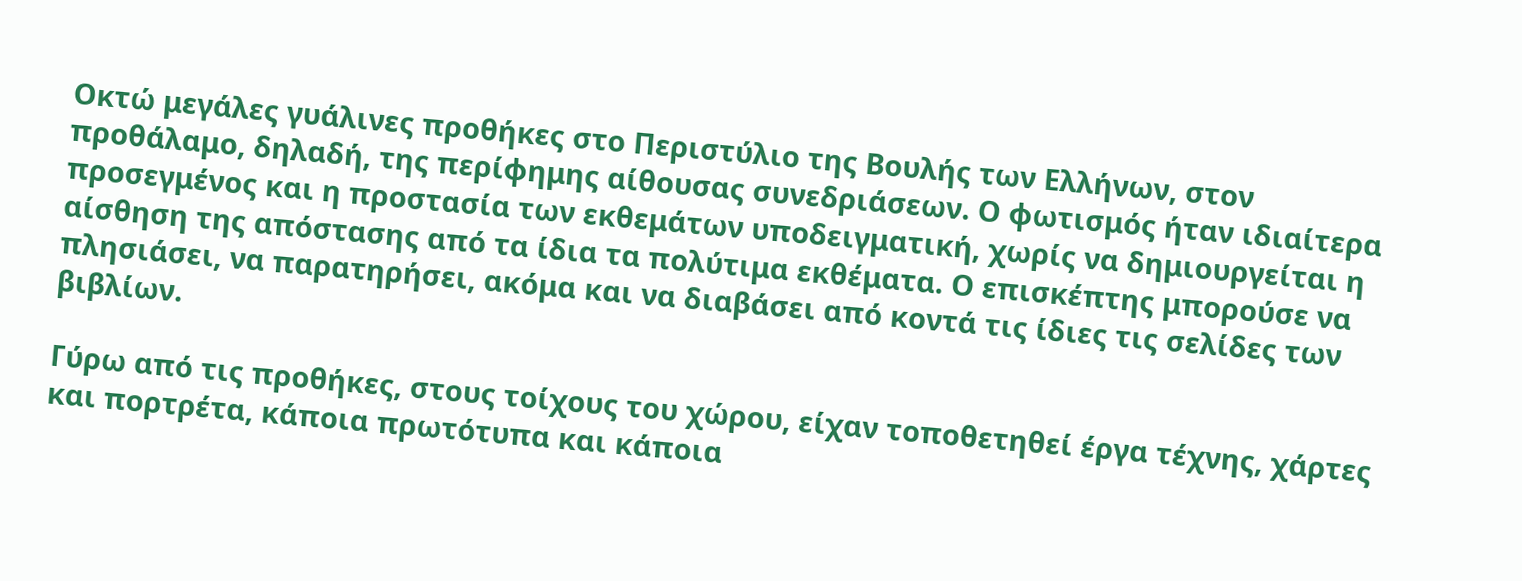Οκτώ μεγάλες γυάλινες προθήκες στο Περιστύλιο της Βουλής των Ελλήνων, στον προθάλαμο, δηλαδή, της περίφημης αίθουσας συνεδριάσεων. Ο φωτισμός ήταν ιδιαίτερα προσεγμένος και η προστασία των εκθεμάτων υποδειγματική, χωρίς να δημιουργείται η αίσθηση της απόστασης από τα ίδια τα πολύτιμα εκθέματα. Ο επισκέπτης μπορούσε να πλησιάσει, να παρατηρήσει, ακόμα και να διαβάσει από κοντά τις ίδιες τις σελίδες των βιβλίων.

Γύρω από τις προθήκες, στους τοίχους του χώρου, είχαν τοποθετηθεί έργα τέχνης, χάρτες και πορτρέτα, κάποια πρωτότυπα και κάποια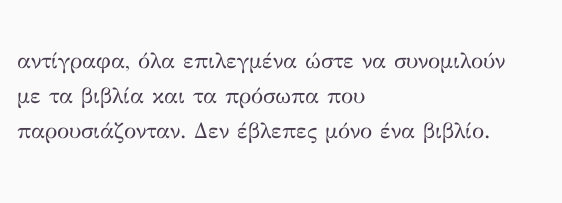αντίγραφα, όλα επιλεγμένα ώστε να συνομιλούν με τα βιβλία και τα πρόσωπα που παρουσιάζονταν. Δεν έβλεπες μόνο ένα βιβλίο.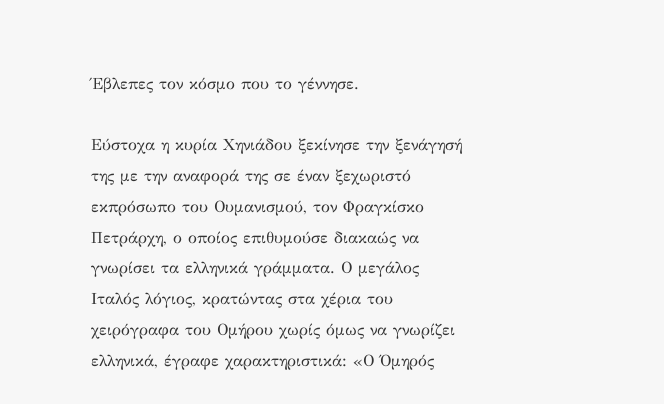Έβλεπες τον κόσμο που το γέννησε.

Εύστοχα η κυρία Χηνιάδου ξεκίνησε την ξενάγησή της με την αναφορά της σε έναν ξεχωριστό εκπρόσωπο του Ουμανισμού, τον Φραγκίσκο Πετράρχη, ο οποίος επιθυμούσε διακαώς να γνωρίσει τα ελληνικά γράμματα. Ο μεγάλος Ιταλός λόγιος, κρατώντας στα χέρια του χειρόγραφα του Ομήρου χωρίς όμως να γνωρίζει ελληνικά, έγραφε χαρακτηριστικά: «Ο Όμηρός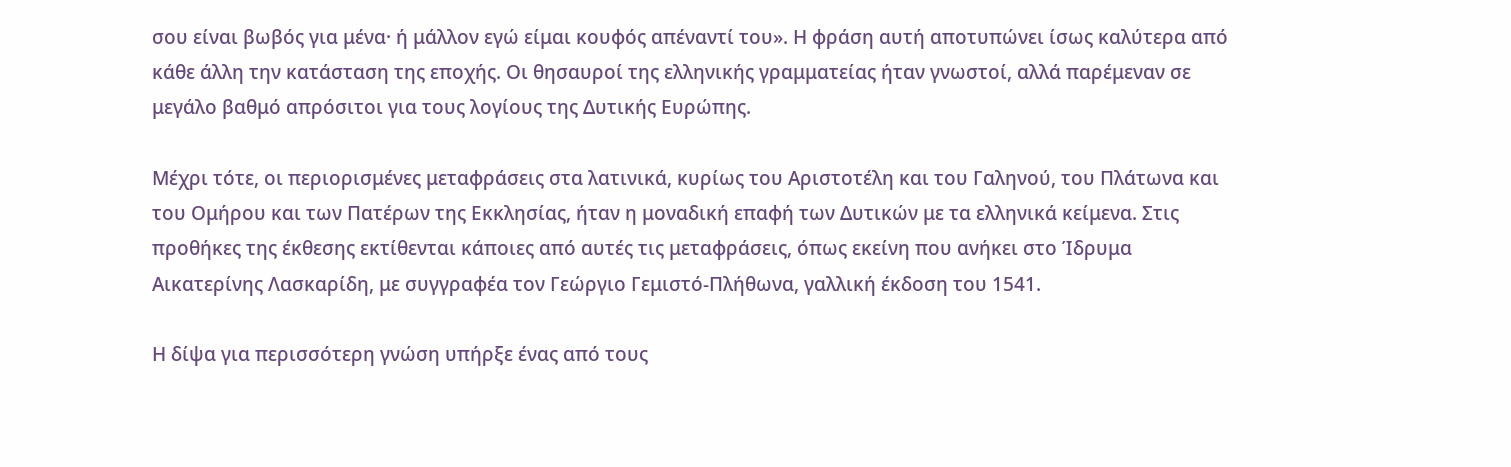σου είναι βωβός για μένα· ή μάλλον εγώ είμαι κουφός απέναντί του». Η φράση αυτή αποτυπώνει ίσως καλύτερα από κάθε άλλη την κατάσταση της εποχής. Οι θησαυροί της ελληνικής γραμματείας ήταν γνωστοί, αλλά παρέμεναν σε μεγάλο βαθμό απρόσιτοι για τους λογίους της Δυτικής Ευρώπης.

Μέχρι τότε, οι περιορισμένες μεταφράσεις στα λατινικά, κυρίως του Αριστοτέλη και του Γαληνού, του Πλάτωνα και του Ομήρου και των Πατέρων της Εκκλησίας, ήταν η μοναδική επαφή των Δυτικών με τα ελληνικά κείμενα. Στις προθήκες της έκθεσης εκτίθενται κάποιες από αυτές τις μεταφράσεις, όπως εκείνη που ανήκει στο Ίδρυμα Αικατερίνης Λασκαρίδη, με συγγραφέα τον Γεώργιο Γεμιστό-Πλήθωνα, γαλλική έκδοση του 1541.

Η δίψα για περισσότερη γνώση υπήρξε ένας από τους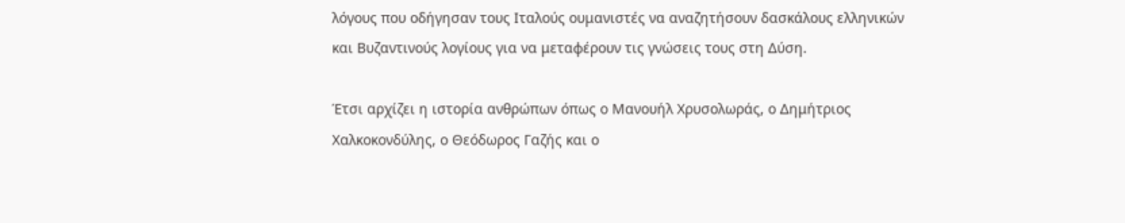λόγους που οδήγησαν τους Ιταλούς ουμανιστές να αναζητήσουν δασκάλους ελληνικών και Βυζαντινούς λογίους για να μεταφέρουν τις γνώσεις τους στη Δύση.

Έτσι αρχίζει η ιστορία ανθρώπων όπως ο Μανουήλ Χρυσολωράς, ο Δημήτριος Χαλκοκονδύλης, ο Θεόδωρος Γαζής και ο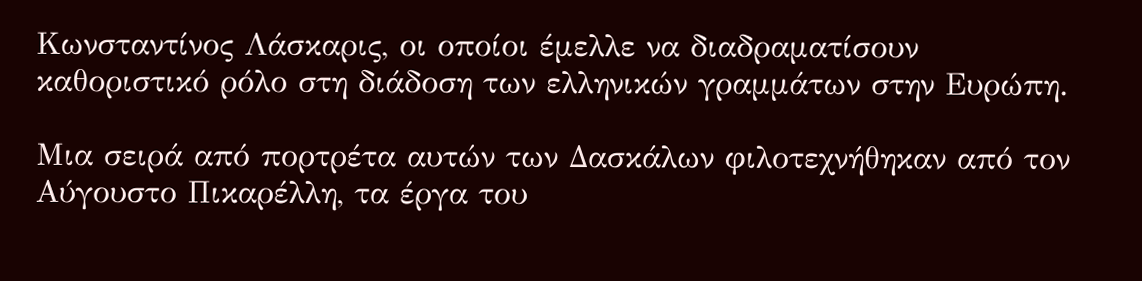Κωνσταντίνος Λάσκαρις, οι οποίοι έμελλε να διαδραματίσουν καθοριστικό ρόλο στη διάδοση των ελληνικών γραμμάτων στην Ευρώπη.

Μια σειρά από πορτρέτα αυτών των Δασκάλων φιλοτεχνήθηκαν από τον Αύγουστο Πικαρέλλη, τα έργα του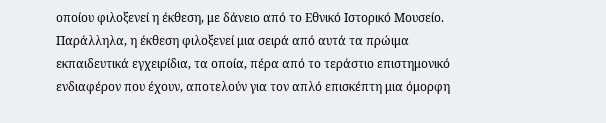οποίου φιλοξενεί η έκθεση, με δάνειο από το Εθνικό Ιστορικό Μουσείο. Παράλληλα, η έκθεση φιλοξενεί μια σειρά από αυτά τα πρώιμα εκπαιδευτικά εγχειρίδια, τα οποία, πέρα από το τεράστιο επιστημονικό ενδιαφέρον που έχουν, αποτελούν για τον απλό επισκέπτη μια όμορφη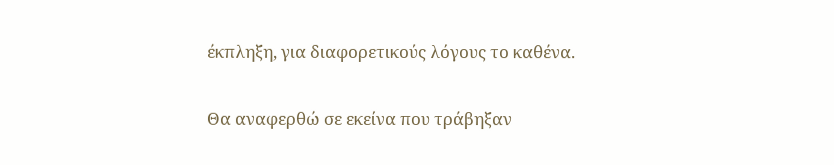έκπληξη, για διαφορετικούς λόγους το καθένα.

Θα αναφερθώ σε εκείνα που τράβηξαν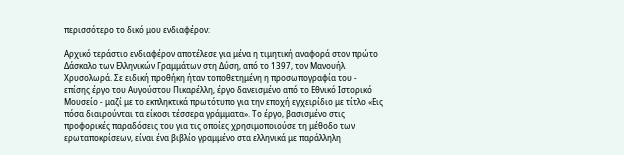περισσότερο το δικό μου ενδιαφέρον:

Αρχικό τεράστιο ενδιαφέρον αποτέλεσε για μένα η τιμητική αναφορά στον πρώτο Δάσκαλο των Ελληνικών Γραμμάτων στη Δύση, από το 1397, τον Μανουήλ Χρυσολωρά. Σε ειδική προθήκη ήταν τοποθετημένη η προσωπογραφία του - επίσης έργο του Αυγούστου Πικαρέλλη, έργο δανεισμένο από το Εθνικό Ιστορικό Μουσείο - μαζί με το εκπληκτικά πρωτότυπο για την εποχή εγχειρίδιο με τίτλο «Εις πόσα διαιρούνται τα είκοσι τέσσερα γράμματα». Το έργο, βασισμένο στις προφορικές παραδόσεις του για τις οποίες χρησιμοποιούσε τη μέθοδο των ερωταποκρίσεων, είναι ένα βιβλίο γραμμένο στα ελληνικά με παράλληλη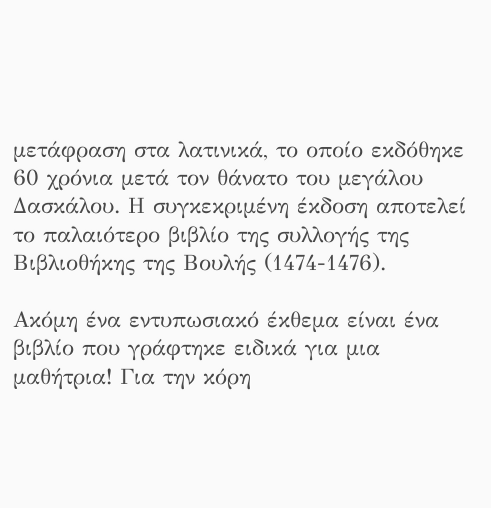μετάφραση στα λατινικά, το οποίο εκδόθηκε 60 χρόνια μετά τον θάνατο του μεγάλου Δασκάλου. Η συγκεκριμένη έκδοση αποτελεί το παλαιότερο βιβλίο της συλλογής της Βιβλιοθήκης της Βουλής (1474-1476).

Ακόμη ένα εντυπωσιακό έκθεμα είναι ένα βιβλίο που γράφτηκε ειδικά για μια μαθήτρια! Για την κόρη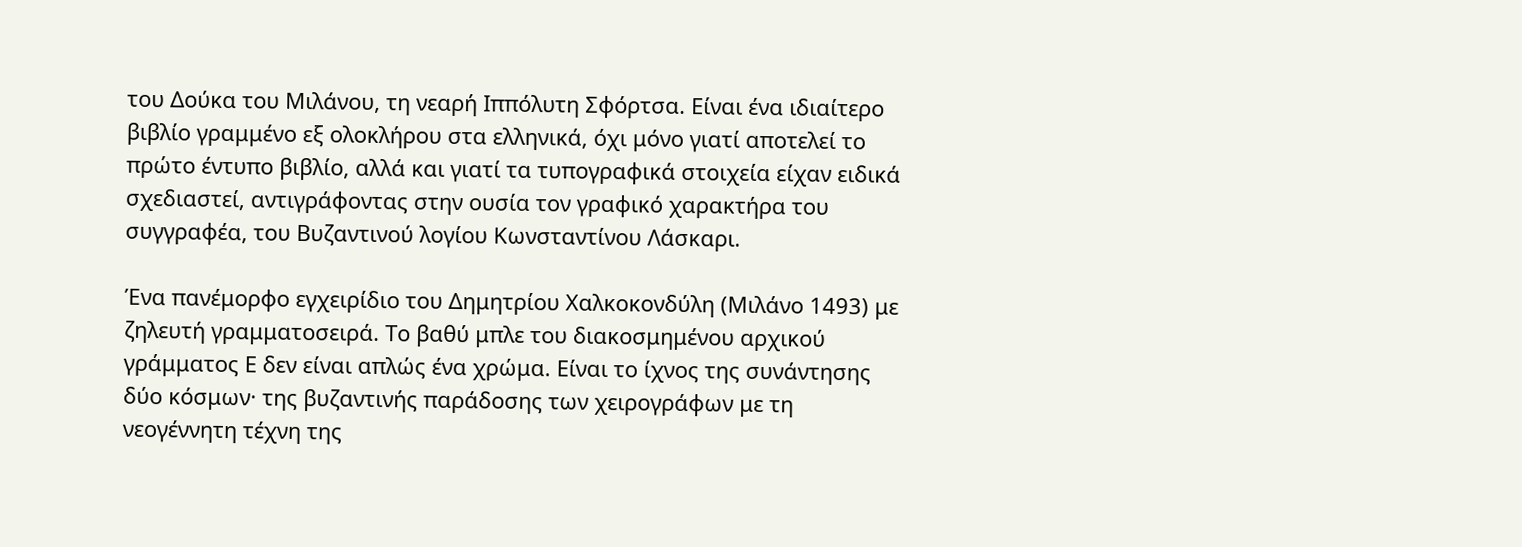του Δούκα του Μιλάνου, τη νεαρή Ιππόλυτη Σφόρτσα. Είναι ένα ιδιαίτερο βιβλίο γραμμένο εξ ολοκλήρου στα ελληνικά, όχι μόνο γιατί αποτελεί το πρώτο έντυπο βιβλίο, αλλά και γιατί τα τυπογραφικά στοιχεία είχαν ειδικά σχεδιαστεί, αντιγράφοντας στην ουσία τον γραφικό χαρακτήρα του συγγραφέα, του Βυζαντινού λογίου Κωνσταντίνου Λάσκαρι.

Ένα πανέμορφο εγχειρίδιο του Δημητρίου Χαλκοκονδύλη (Μιλάνο 1493) με ζηλευτή γραμματοσειρά. Το βαθύ μπλε του διακοσμημένου αρχικού γράμματος Ε δεν είναι απλώς ένα χρώμα. Είναι το ίχνος της συνάντησης δύο κόσμων· της βυζαντινής παράδοσης των χειρογράφων με τη νεογέννητη τέχνη της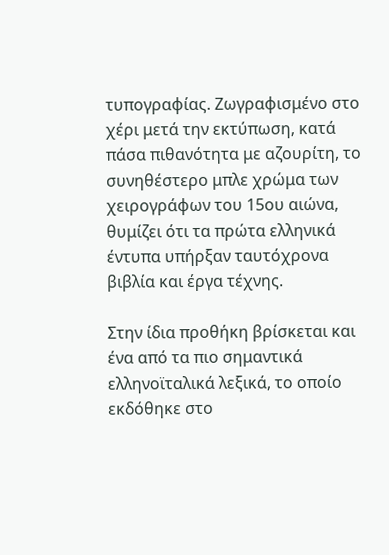τυπογραφίας. Ζωγραφισμένο στο χέρι μετά την εκτύπωση, κατά πάσα πιθανότητα με αζουρίτη, το συνηθέστερο μπλε χρώμα των χειρογράφων του 15ου αιώνα, θυμίζει ότι τα πρώτα ελληνικά έντυπα υπήρξαν ταυτόχρονα βιβλία και έργα τέχνης.

Στην ίδια προθήκη βρίσκεται και ένα από τα πιο σημαντικά ελληνοϊταλικά λεξικά, το οποίο εκδόθηκε στο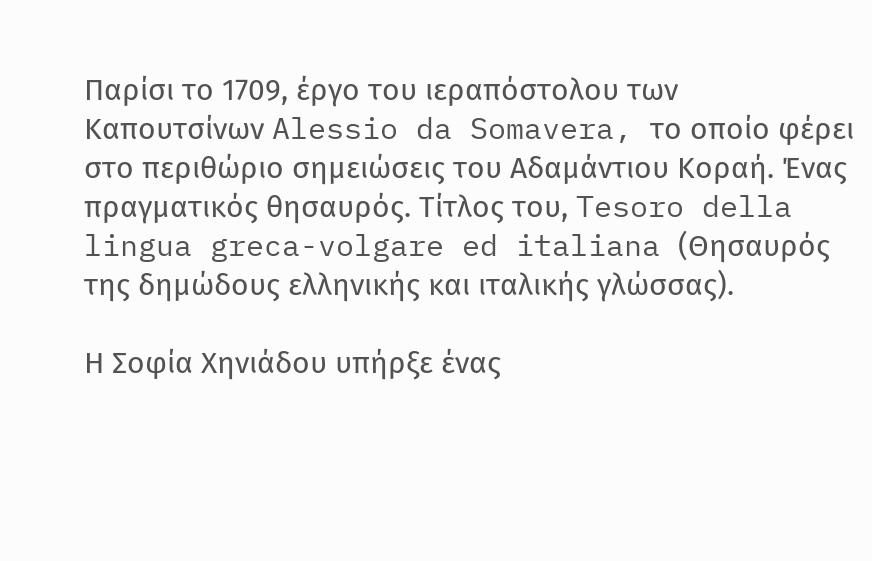Παρίσι το 1709, έργο του ιεραπόστολου των Καπουτσίνων Alessio da Somavera, το οποίο φέρει στο περιθώριο σημειώσεις του Αδαμάντιου Κοραή. Ένας πραγματικός θησαυρός. Τίτλος του, Tesoro della lingua greca-volgare ed italiana (Θησαυρός της δημώδους ελληνικής και ιταλικής γλώσσας).

Η Σοφία Χηνιάδου υπήρξε ένας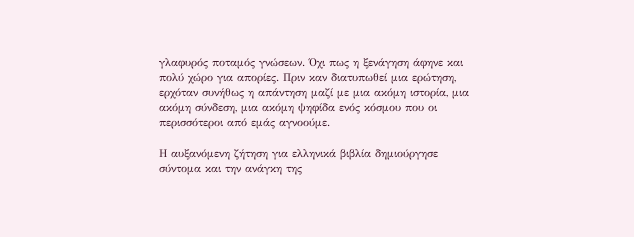γλαφυρός ποταμός γνώσεων. Όχι πως η ξενάγηση άφηνε και πολύ χώρο για απορίες. Πριν καν διατυπωθεί μια ερώτηση, ερχόταν συνήθως η απάντηση μαζί με μια ακόμη ιστορία, μια ακόμη σύνδεση, μια ακόμη ψηφίδα ενός κόσμου που οι περισσότεροι από εμάς αγνοούμε.

Η αυξανόμενη ζήτηση για ελληνικά βιβλία δημιούργησε σύντομα και την ανάγκη της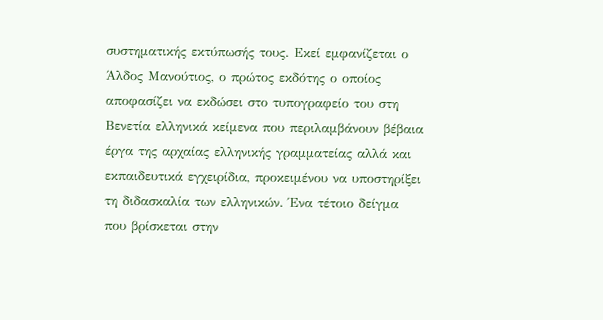συστηματικής εκτύπωσής τους. Εκεί εμφανίζεται ο Άλδος Μανούτιος, ο πρώτος εκδότης ο οποίος αποφασίζει να εκδώσει στο τυπογραφείο του στη Βενετία ελληνικά κείμενα που περιλαμβάνουν βέβαια έργα της αρχαίας ελληνικής γραμματείας αλλά και εκπαιδευτικά εγχειρίδια, προκειμένου να υποστηρίξει τη διδασκαλία των ελληνικών. Ένα τέτοιο δείγμα που βρίσκεται στην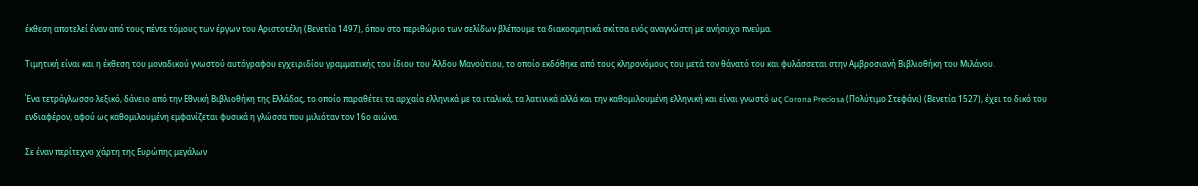έκθεση αποτελεί έναν από τους πέντε τόμους των έργων του Αριστοτέλη (Βενετία 1497), όπου στο περιθώριο των σελίδων βλέπουμε τα διακοσμητικά σκίτσα ενός αναγνώστη με ανήσυχο πνεύμα.

Τιμητική είναι και η έκθεση του μοναδικού γνωστού αυτόγραφου εγχειριδίου γραμματικής του ίδιου του Άλδου Μανούτιου, το οποίο εκδόθηκε από τους κληρονόμους του μετά τον θάνατό του και φυλάσσεται στην Αμβροσιανή Βιβλιοθήκη του Μιλάνου.

Ένα τετράγλωσσο λεξικό, δάνειο από την Εθνική Βιβλιοθήκη της Ελλάδας, το οποίο παραθέτει τα αρχαία ελληνικά με τα ιταλικά, τα λατινικά αλλά και την καθομιλουμένη ελληνική και είναι γνωστό ως Corona Preciosa (Πολύτιμο Στεφάνι) (Βενετία 1527), έχει το δικό του ενδιαφέρον, αφού ως καθομιλουμένη εμφανίζεται φυσικά η γλώσσα που μιλιόταν τον 16ο αιώνα.

Σε έναν περίτεχνο χάρτη της Ευρώπης μεγάλων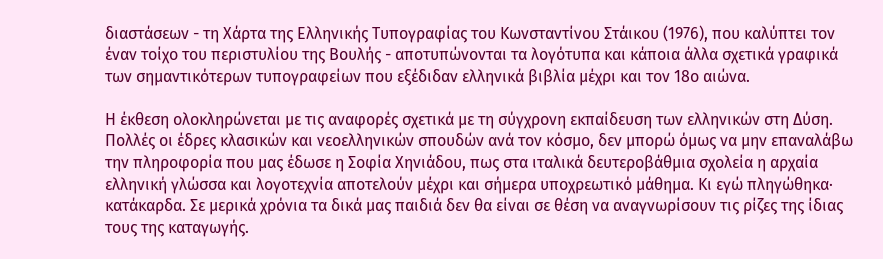διαστάσεων - τη Χάρτα της Ελληνικής Τυπογραφίας του Κωνσταντίνου Στάικου (1976), που καλύπτει τον έναν τοίχο του περιστυλίου της Βουλής - αποτυπώνονται τα λογότυπα και κάποια άλλα σχετικά γραφικά των σημαντικότερων τυπογραφείων που εξέδιδαν ελληνικά βιβλία μέχρι και τον 18ο αιώνα.

Η έκθεση ολοκληρώνεται με τις αναφορές σχετικά με τη σύγχρονη εκπαίδευση των ελληνικών στη Δύση. Πολλές οι έδρες κλασικών και νεοελληνικών σπουδών ανά τον κόσμο, δεν μπορώ όμως να μην επαναλάβω την πληροφορία που μας έδωσε η Σοφία Χηνιάδου, πως στα ιταλικά δευτεροβάθμια σχολεία η αρχαία ελληνική γλώσσα και λογοτεχνία αποτελούν μέχρι και σήμερα υποχρεωτικό μάθημα. Κι εγώ πληγώθηκα· κατάκαρδα. Σε μερικά χρόνια τα δικά μας παιδιά δεν θα είναι σε θέση να αναγνωρίσουν τις ρίζες της ίδιας τους της καταγωγής.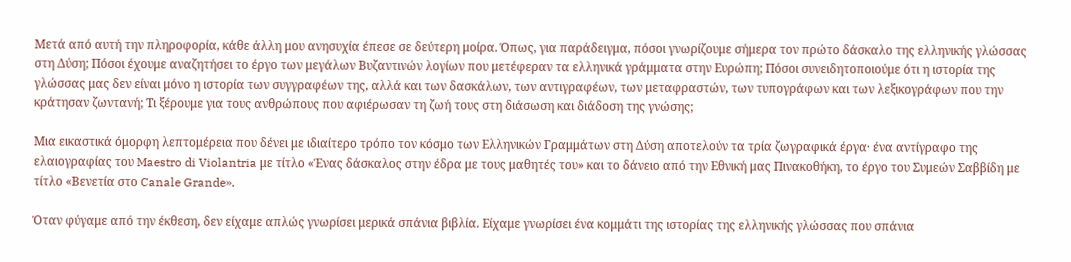Μετά από αυτή την πληροφορία, κάθε άλλη μου ανησυχία έπεσε σε δεύτερη μοίρα. Όπως, για παράδειγμα, πόσοι γνωρίζουμε σήμερα τον πρώτο δάσκαλο της ελληνικής γλώσσας στη Δύση; Πόσοι έχουμε αναζητήσει το έργο των μεγάλων Βυζαντινών λογίων που μετέφεραν τα ελληνικά γράμματα στην Ευρώπη; Πόσοι συνειδητοποιούμε ότι η ιστορία της γλώσσας μας δεν είναι μόνο η ιστορία των συγγραφέων της, αλλά και των δασκάλων, των αντιγραφέων, των μεταφραστών, των τυπογράφων και των λεξικογράφων που την κράτησαν ζωντανή; Τι ξέρουμε για τους ανθρώπους που αφιέρωσαν τη ζωή τους στη διάσωση και διάδοση της γνώσης;

Μια εικαστικά όμορφη λεπτομέρεια που δένει με ιδιαίτερο τρόπο τον κόσμο των Ελληνικών Γραμμάτων στη Δύση αποτελούν τα τρία ζωγραφικά έργα· ένα αντίγραφο της ελαιογραφίας του Maestro di Violantria με τίτλο «Ένας δάσκαλος στην έδρα με τους μαθητές του» και το δάνειο από την Εθνική μας Πινακοθήκη, το έργο του Συμεών Σαββίδη με τίτλο «Βενετία στο Canale Grande».

Όταν φύγαμε από την έκθεση, δεν είχαμε απλώς γνωρίσει μερικά σπάνια βιβλία. Είχαμε γνωρίσει ένα κομμάτι της ιστορίας της ελληνικής γλώσσας που σπάνια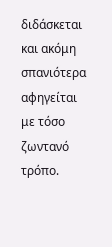διδάσκεται και ακόμη σπανιότερα αφηγείται με τόσο ζωντανό τρόπο.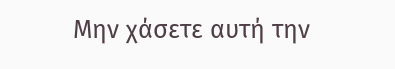Μην χάσετε αυτή την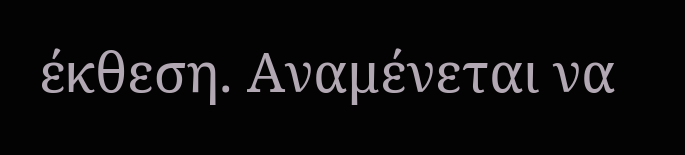έκθεση. Αναμένεται να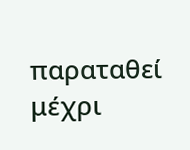παραταθεί μέχρι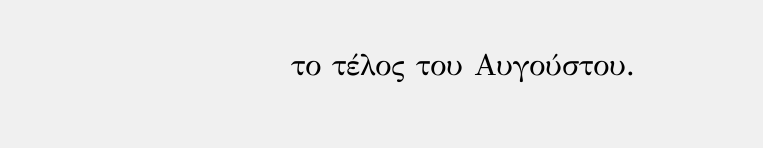το τέλος του Αυγούστου.